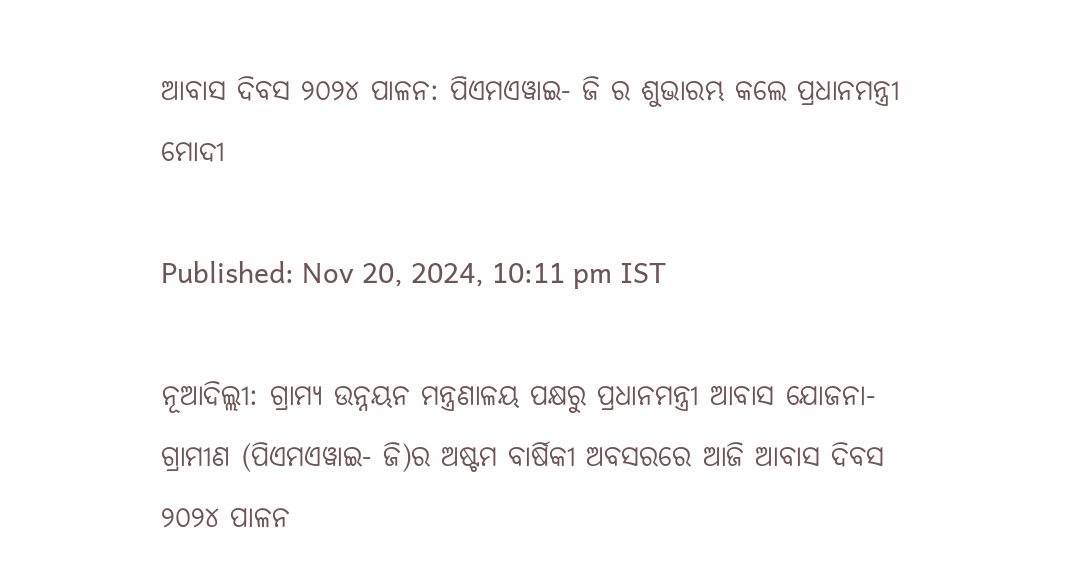ଆବାସ ଦିବସ ୨୦୨୪ ପାଳନ: ପିଏମଏୱାଇ- ଜି ର ଶୁଭାରମ୍ଭ କଲେ ପ୍ରଧାନମନ୍ତ୍ରୀ ମୋଦୀ

Published: Nov 20, 2024, 10:11 pm IST

ନୂଆଦିଲ୍ଲୀ: ଗ୍ରାମ୍ୟ ଉନ୍ନୟନ ମନ୍ତ୍ରଣାଳୟ ପକ୍ଷରୁ ପ୍ରଧାନମନ୍ତ୍ରୀ ଆବାସ ଯୋଜନା- ଗ୍ରାମୀଣ (ପିଏମଏୱାଇ- ଜି)ର ଅଷ୍ଟମ ବାର୍ଷିକୀ ଅବସରରେ ଆଜି ଆବାସ ଦିବସ ୨୦୨୪ ପାଳନ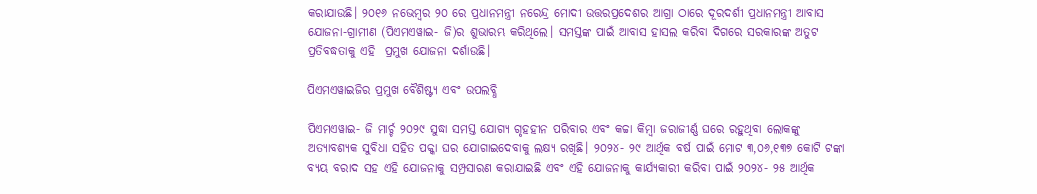କରାଯାଉଛି। ୨୦୧୬ ନଭେମ୍ବର ୨୦ ରେ ପ୍ରଧାନମନ୍ତ୍ରୀ ନରେନ୍ଦ୍ର ମୋଦୀ ଉତ୍ତରପ୍ରଦେଶର ଆଗ୍ରା ଠାରେ ଦୂରଦର୍ଶୀ ପ୍ରଧାନମନ୍ତ୍ରୀ ଆବାସ ଯୋଜନା-ଗ୍ରାମୀଣ (ପିଏମଏୱାଇ- ଜି)ର ଶୁଭାରମ୍ଭ କରିଥିଲେ। ସମସ୍ତଙ୍କ ପାଇଁ ଆବାସ ହାସଲ କରିବା ଦିଗରେ ସରକାରଙ୍କ ଅତୁଟ ପ୍ରତିବଦ୍ଧତାକୁ ଏହି  ପ୍ରମୁଖ ଯୋଜନା ଦର୍ଶାଉଛି।

ପିଏମଏୱାଇଜିର ପ୍ରମୁଖ ବୈଶିଷ୍ଟ୍ୟ ଏବଂ ଉପଲବ୍ଧି

ପିଏମଏୱାଇ- ଜି ମାର୍ଚ୍ଚ ୨୦୨୯ ସୁଦ୍ଧା ସମସ୍ତ ଯୋଗ୍ୟ ଗୃହହୀନ ପରିବାର ଏବଂ କଚ୍ଚା କିମ୍ବା ଜରାଜୀର୍ଣ୍ଣ ଘରେ ରହୁଥିବା ଲୋକଙ୍କୁ ଅତ୍ୟାବଶ୍ୟକ ସୁବିଧା ସହିତ ପକ୍କା ଘର ଯୋଗାଇଦେବାକୁ ଲକ୍ଷ୍ୟ ରଖିଛି। ୨୦୨୪- ୨୯ ଆର୍ଥିକ ବର୍ଷ ପାଇଁ ମୋଟ ୩,୦୬,୧୩୭ କୋଟି ଟଙ୍କା ବ୍ୟୟ ବରାଦ ସହ ଏହି ଯୋଜନାକୁ ସମ୍ପ୍ରସାରଣ କରାଯାଇଛି ଏବଂ ଏହି ଯୋଜନାକୁ କାର୍ଯ୍ୟକାରୀ କରିବା ପାଇଁ ୨୦୨୪- ୨୫ ଆର୍ଥିକ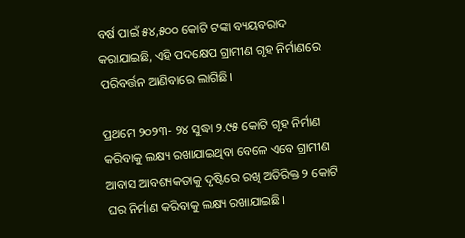ବର୍ଷ ପାଇଁ ୫୪,୫୦୦ କୋଟି ଟଙ୍କା ବ୍ୟୟବରାଦ କରାଯାଇଛି, ଏହି ପଦକ୍ଷେପ ଗ୍ରାମୀଣ ଗୃହ ନିର୍ମାଣରେ ପରିବର୍ତ୍ତନ ଆଣିବାରେ ଲାଗିଛି।

ପ୍ରଥମେ ୨୦୨୩- ୨୪ ସୁଦ୍ଧା ୨.୯୫ କୋଟି ଗୃହ ନିର୍ମାଣ କରିବାକୁ ଲକ୍ଷ୍ୟ ରଖାଯାଇଥିବା ବେଳେ ଏବେ ଗ୍ରାମୀଣ ଆବାସ ଆବଶ୍ୟକତାକୁ ଦୃଷ୍ଟିରେ ରଖି ଅତିରିକ୍ତ ୨ କୋଟି ଘର ନିର୍ମାଣ କରିବାକୁ ଲକ୍ଷ୍ୟ ରଖାଯାଇଛି।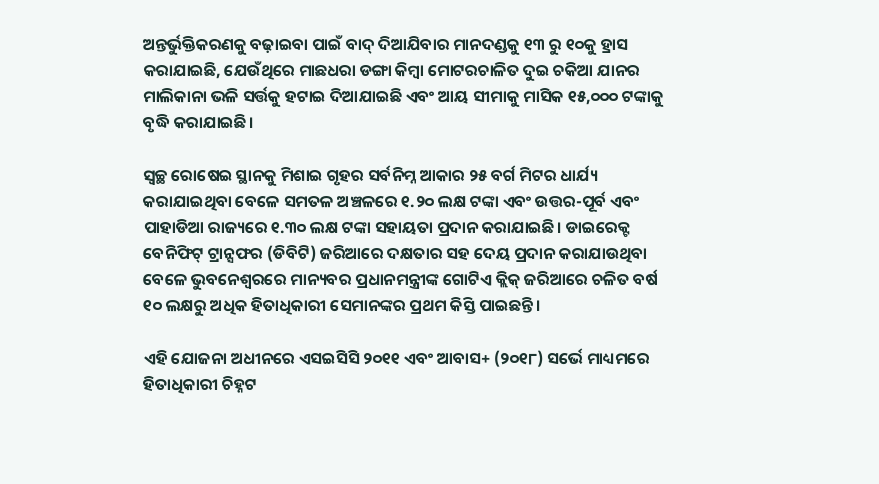ଅନ୍ତର୍ଭୁକ୍ତିକରଣକୁ ବଢ଼ାଇବା ପାଇଁ ବାଦ୍ ଦିଆଯିବାର ମାନଦଣ୍ଡକୁ ୧୩ ରୁ ୧୦କୁ ହ୍ରାସ କରାଯାଇଛି, ଯେଉଁଥିରେ ମାଛଧରା ଡଙ୍ଗା କିମ୍ବା ମୋଟରଚାଳିତ ଦୁଇ ଚକିଆ ଯାନର ମାଲିକାନା ଭଳି ସର୍ତ୍ତକୁ ହଟାଇ ଦିଆଯାଇଛି ଏବଂ ଆୟ ସୀମାକୁ ମାସିକ ୧୫,୦୦୦ ଟଙ୍କାକୁ ବୃଦ୍ଧି କରାଯାଇଛି।

ସ୍ୱଚ୍ଛ ରୋଷେଇ ସ୍ଥାନକୁ ମିଶାଇ ଗୃହର ସର୍ବନିମ୍ନ ଆକାର ୨୫ ବର୍ଗ ମିଟର ଧାର୍ଯ୍ୟ କରାଯାଇଥିବା ବେଳେ ସମତଳ ଅଞ୍ଚଳରେ ୧.୨୦ ଲକ୍ଷ ଟଙ୍କା ଏବଂ ଉତ୍ତର-ପୂର୍ବ ଏବଂ ପାହାଡିଆ ରାଜ୍ୟରେ ୧.୩୦ ଲକ୍ଷ ଟଙ୍କା ସହାୟତା ପ୍ରଦାନ କରାଯାଇଛି। ଡାଇରେକ୍ଟ ବେନିଫିଟ୍ ଟ୍ରାନ୍ସଫର (ଡିବିଟି) ଜରିଆରେ ଦକ୍ଷତାର ସହ ଦେୟ ପ୍ରଦାନ କରାଯାଉଥିବା ବେଳେ ଭୁବନେଶ୍ୱରରେ ମାନ୍ୟବର ପ୍ରଧାନମନ୍ତ୍ରୀଙ୍କ ଗୋଟିଏ କ୍ଲିକ୍ ଜରିଆରେ ଚଳିତ ବର୍ଷ ୧୦ ଲକ୍ଷରୁ ଅଧିକ ହିତାଧିକାରୀ ସେମାନଙ୍କର ପ୍ରଥମ କିସ୍ତି ପାଇଛନ୍ତି।

ଏହି ଯୋଜନା ଅଧୀନରେ ଏସଇସିସି ୨୦୧୧ ଏବଂ ଆବାସ+ (୨୦୧୮) ସର୍ଭେ ମାଧ୍ୟମରେ ହିତାଧିକାରୀ ଚିହ୍ନଟ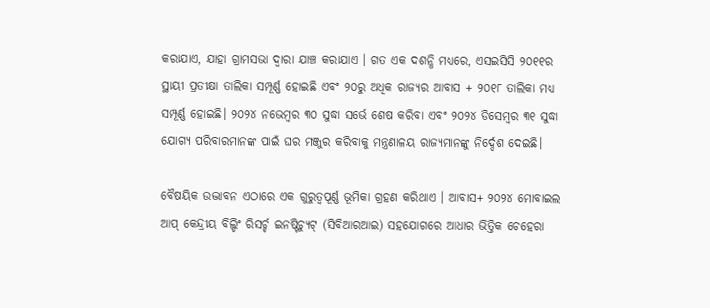କରାଯାଏ, ଯାହା ଗ୍ରାମସଭା ଦ୍ୱାରା ଯାଞ୍ଚ କରାଯାଏ । ଗତ ଏକ ଦଶନ୍ଧି ମଧ୍ୟରେ, ଏସଇସିସି ୨୦୧୧ର ସ୍ଥାୟୀ ପ୍ରତୀକ୍ଷା ତାଲିକା ସମ୍ପୂର୍ଣ୍ଣ ହୋଇଛି ଏବଂ ୨୦ରୁ ଅଧିକ ରାଜ୍ୟର ଆବାସ + ୨୦୧୮ ତାଲିକା ମଧ୍ୟ ସମ୍ପୂର୍ଣ୍ଣ ହୋଇଛି। ୨୦୨୪ ନଭେମ୍ବର ୩୦ ସୁଦ୍ଧା ସର୍ଭେ ଶେଷ କରିବା ଏବଂ ୨୦୨୪ ଡିସେମ୍ବର ୩୧ ସୁଦ୍ଧା ଯୋଗ୍ୟ ପରିବାରମାନଙ୍କ ପାଇଁ ଘର ମଞ୍ଜୁର କରିବାକୁ ମନ୍ତ୍ରଣାଳୟ ରାଜ୍ୟମାନଙ୍କୁ ନିର୍ଦ୍ଦେଶ ଦେଇଛି।

ବୈଷୟିକ ଉଦ୍ଭାବନ ଏଠାରେ ଏକ ଗୁରୁତ୍ୱପୂର୍ଣ୍ଣ ଭୂମିକା ଗ୍ରହଣ କରିଥାଏ । ଆବାସ+ ୨୦୨୪ ମୋବାଇଲ ଆପ୍ କେନ୍ଦ୍ରୀୟ ବିଲ୍ଡିଂ ରିସର୍ଚ୍ଚ ଇନଷ୍ଟିଚ୍ୟୁଟ୍ (ସିବିଆରଆଇ) ସହଯୋଗରେ ଆଧାର ଭିତ୍ତିକ ଚେହେରା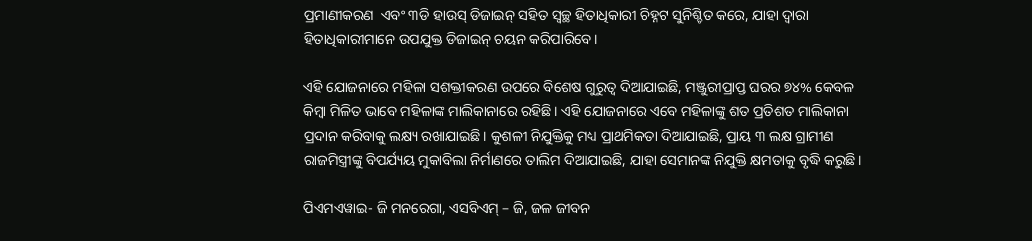ପ୍ରମାଣୀକରଣ  ଏବଂ ୩ଡି ହାଉସ୍ ଡିଜାଇନ୍ ସହିତ ସ୍ୱଚ୍ଛ ହିତାଧିକାରୀ ଚିହ୍ନଟ ସୁନିଶ୍ଚିତ କରେ, ଯାହା ଦ୍ୱାରା ହିତାଧିକାରୀମାନେ ଉପଯୁକ୍ତ ଡିଜାଇନ୍ ଚୟନ କରିପାରିବେ।

ଏହି ଯୋଜନାରେ ମହିଳା ସଶକ୍ତୀକରଣ ଉପରେ ବିଶେଷ ଗୁରୁତ୍ୱ ଦିଆଯାଇଛି, ମଞ୍ଜୁରୀପ୍ରାପ୍ତ ଘରର ୭୪% କେବଳ କିମ୍ବା ମିଳିତ ଭାବେ ମହିଳାଙ୍କ ମାଲିକାନାରେ ରହିଛି। ଏହି ଯୋଜନାରେ ଏବେ ମହିଳାଙ୍କୁ ଶତ ପ୍ରତିଶତ ମାଲିକାନା ପ୍ରଦାନ କରିବାକୁ ଲକ୍ଷ୍ୟ ରଖାଯାଇଛି। କୁଶଳୀ ନିଯୁକ୍ତିକୁ ମଧ୍ୟ ପ୍ରାଥମିକତା ଦିଆଯାଇଛି, ପ୍ରାୟ ୩ ଲକ୍ଷ ଗ୍ରାମୀଣ ରାଜମିସ୍ତ୍ରୀଙ୍କୁ ବିପର୍ଯ୍ୟୟ ମୁକାବିଲା ନିର୍ମାଣରେ ତାଲିମ ଦିଆଯାଇଛି, ଯାହା ସେମାନଙ୍କ ନିଯୁକ୍ତି କ୍ଷମତାକୁ ବୃଦ୍ଧି କରୁଛି।

ପିଏମଏୱାଇ- ଜି ମନରେଗା, ଏସବିଏମ୍ – ଜି, ଜଳ ଜୀବନ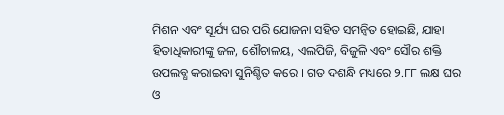ମିଶନ ଏବଂ ସୂର୍ଯ୍ୟ ଘର ପରି ଯୋଜନା ସହିତ ସମନ୍ଵିତ ହୋଇଛି, ଯାହା ହିତାଧିକାରୀଙ୍କୁ ଜଳ, ଶୌଚାଳୟ, ଏଲପିଜି, ବିଜୁଳି ଏବଂ ସୌର ଶକ୍ତି ଉପଲବ୍ଧ କରାଇବା ସୁନିଶ୍ଚିତ କରେ । ଗତ ଦଶନ୍ଧି ମଧ୍ୟରେ ୨.୮୮ ଲକ୍ଷ ଘର ଓ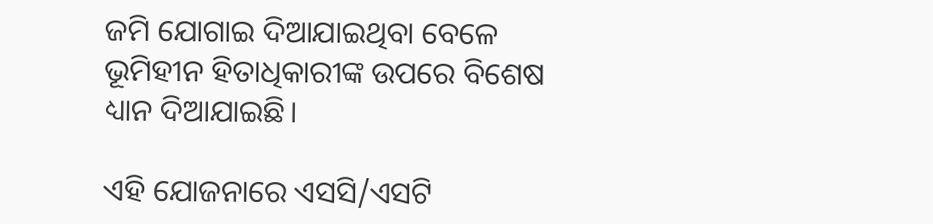ଜମି ଯୋଗାଇ ଦିଆଯାଇଥିବା ବେଳେ ଭୂମିହୀନ ହିତାଧିକାରୀଙ୍କ ଉପରେ ବିଶେଷ ଧ୍ୟାନ ଦିଆଯାଇଛି।

ଏହି ଯୋଜନାରେ ଏସସି/ଏସଟି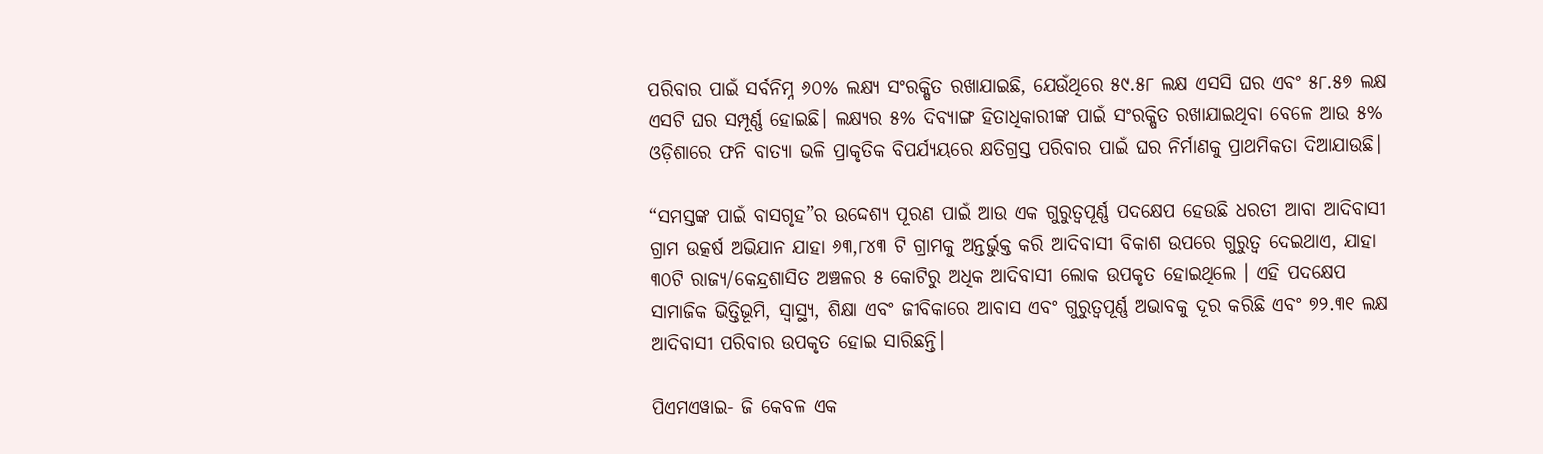ପରିବାର ପାଇଁ ସର୍ବନିମ୍ନ ୬୦% ଲକ୍ଷ୍ୟ ସଂରକ୍ଷିତ ରଖାଯାଇଛି, ଯେଉଁଥିରେ ୫୯.୫୮ ଲକ୍ଷ ଏସସି ଘର ଏବଂ ୫୮.୫୭ ଲକ୍ଷ ଏସଟି ଘର ସମ୍ପୂର୍ଣ୍ଣ ହୋଇଛି। ଲକ୍ଷ୍ୟର ୫% ଦିବ୍ୟାଙ୍ଗ ହିତାଧିକାରୀଙ୍କ ପାଇଁ ସଂରକ୍ଷିତ ରଖାଯାଇଥିବା ବେଳେ ଆଉ ୫% ଓଡ଼ିଶାରେ ଫନି ବାତ୍ୟା ଭଳି ପ୍ରାକୃତିକ ବିପର୍ଯ୍ୟୟରେ କ୍ଷତିଗ୍ରସ୍ତ ପରିବାର ପାଇଁ ଘର ନିର୍ମାଣକୁ ପ୍ରାଥମିକତା ଦିଆଯାଉଛି।

“ସମସ୍ତଙ୍କ ପାଇଁ ବାସଗୃହ”ର ଉଦ୍ଦେଶ୍ୟ ପୂରଣ ପାଇଁ ଆଉ ଏକ ଗୁରୁତ୍ୱପୂର୍ଣ୍ଣ ପଦକ୍ଷେପ ହେଉଛି ଧରତୀ ଆବା ଆଦିବାସୀ ଗ୍ରାମ ଉତ୍କର୍ଷ ଅଭିଯାନ ଯାହା ୬୩,୮୪୩ ଟି ଗ୍ରାମକୁ ଅନ୍ତର୍ଭୁକ୍ତ କରି ଆଦିବାସୀ ବିକାଶ ଉପରେ ଗୁରୁତ୍ୱ ଦେଇଥାଏ, ଯାହା ୩୦ଟି ରାଜ୍ୟ/କେନ୍ଦ୍ରଶାସିତ ଅଞ୍ଚଳର ୫ କୋଟିରୁ ଅଧିକ ଆଦିବାସୀ ଲୋକ ଉପକୃତ ହୋଇଥିଲେ । ଏହି ପଦକ୍ଷେପ ସାମାଜିକ ଭିତ୍ତିଭୂମି, ସ୍ୱାସ୍ଥ୍ୟ, ଶିକ୍ଷା ଏବଂ ଜୀବିକାରେ ଆବାସ ଏବଂ ଗୁରୁତ୍ୱପୂର୍ଣ୍ଣ ଅଭାବକୁ ଦୂର କରିଛି ଏବଂ ୭୨.୩୧ ଲକ୍ଷ ଆଦିବାସୀ ପରିବାର ଉପକୃତ ହୋଇ ସାରିଛନ୍ତି।

ପିଏମଏୱାଇ- ଜି କେବଳ ଏକ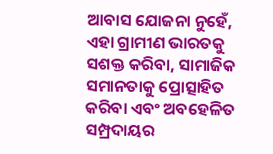ଆବାସ ଯୋଜନା ନୁହେଁ, ଏହା ଗ୍ରାମୀଣ ଭାରତକୁ ସଶକ୍ତ କରିବା, ସାମାଜିକ ସମାନତାକୁ ପ୍ରୋତ୍ସାହିତ କରିବା ଏବଂ ଅବହେଳିତ ସମ୍ପ୍ରଦାୟର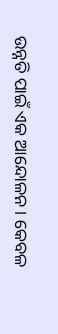ଉନ୍ନତି ପାଇଁ ଏକ ଆନ୍ଦୋଳନ । କେବଳ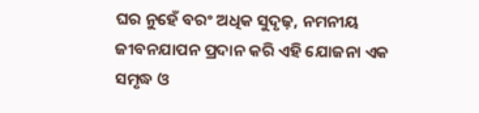ଘର ନୁହେଁ ବରଂ ଅଧିକ ସୁଦୃଢ଼, ନମନୀୟ ଜୀବନଯାପନ ପ୍ରଦାନ କରି ଏହି ଯୋଜନା ଏକ ସମୃଦ୍ଧ ଓ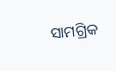ସାମଗ୍ରିକ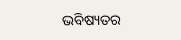ଭବିଷ୍ୟତର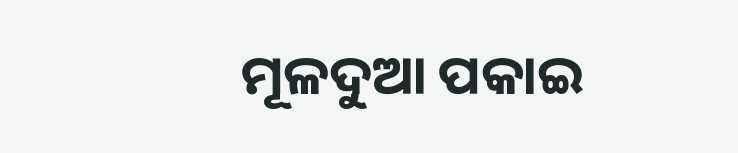ମୂଳଦୁଆ ପକାଇ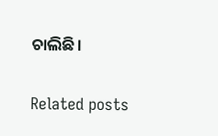ଚାଲିଛି।

Related posts